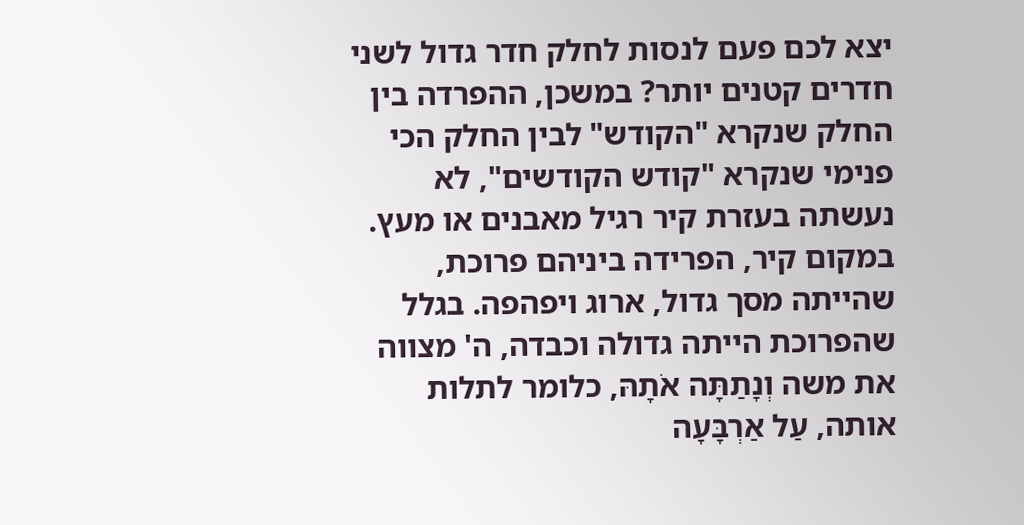יצא לכם פעם לנסות לחלק חדר גדול לשני חדרים קטנים יותר? במשכן, ההפרדה בין החלק שנקרא "הקודש" לבין החלק הכי פנימי שנקרא "קודש הקודשים", לא נעשתה בעזרת קיר רגיל מאבנים או מעץ. במקום קיר, הפרידה ביניהם פרוכת, שהייתה מסך גדול, ארוג ויפהפה. בגלל שהפרוכת הייתה גדולה וכבדה, ה' מצווה את משה וְנָתַתָּה אֹתָהּ, כלומר לתלות אותה, עַל אַרְבָּעָה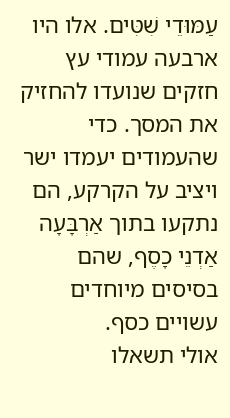עַמּוּדֵי שִׁטִּים. אלו היו ארבעה עמודי עץ חזקים שנועדו להחזיק את המסך. כדי שהעמודים יעמדו ישר ויציב על הקרקע, הם נתקעו בתוך אַרְבָּעָה אַדְנֵי כָסֶף, שהם בסיסים מיוחדים עשויים כסף.
אולי תשאלו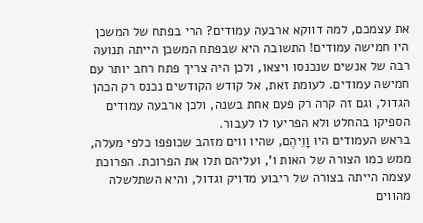את עצמכם, למה דווקא ארבעה עמודים? הרי בפתח של המשכן היו חמישה עמודים! התשובה היא שבפתח המשכן הייתה תנועה רבה של אנשים שנכנסו ויצאו, ולכן היה צריך פתח רחב יותר עם חמישה עמודים. לעומת זאת, אל קודש הקודשים נכנס רק הכהן הגדול, וגם זה קרה רק פעם אחת בשנה, ולכן ארבעה עמודים הספיקו בהחלט ולא הפריעו לו לעבור.
בראש העמודים היו וָוֵיהֶם, שהיו ווים מזהב שכופפו כלפי מעלה, ממש כמו הצורה של האות ו', ועליהם תלו את הפרוכת. הפרוכת עצמה הייתה בצורה של ריבוע מדויק וגדול, והיא השתלשלה מהווים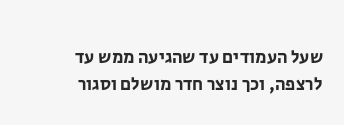שעל העמודים עד שהגיעה ממש עד לרצפה, וכך נוצר חדר מושלם וסגור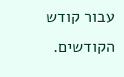עבור קודש הקודשים.